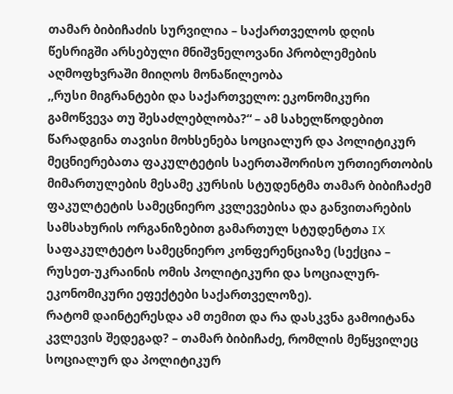თამარ ბიბიჩაძის სურვილია – საქართველოს დღის წესრიგში არსებული მნიშვნელოვანი პრობლემების აღმოფხვრაში მიიღოს მონაწილეობა
,,რუსი მიგრანტები და საქართველო: ეკონომიკური გამოწვევა თუ შესაძლებლობა?“ – ამ სახელწოდებით წარადგინა თავისი მოხსენება სოციალურ და პოლიტიკურ მეცნიერებათა ფაკულტეტის საერთაშორისო ურთიერთობის მიმართულების მესამე კურსის სტუდენტმა თამარ ბიბიჩაძემ ფაკულტეტის სამეცნიერო კვლევებისა და განვითარების სამსახურის ორგანიზებით გამართულ სტუდენტთა IX საფაკულტეტო სამეცნიერო კონფერენციაზე (სექცია – რუსეთ-უკრაინის ომის პოლიტიკური და სოციალურ-ეკონომიკური ეფექტები საქართველოზე).
რატომ დაინტერესდა ამ თემით და რა დასკვნა გამოიტანა კვლევის შედეგად? – თამარ ბიბიჩაძე, რომლის მეწყვილეც სოციალურ და პოლიტიკურ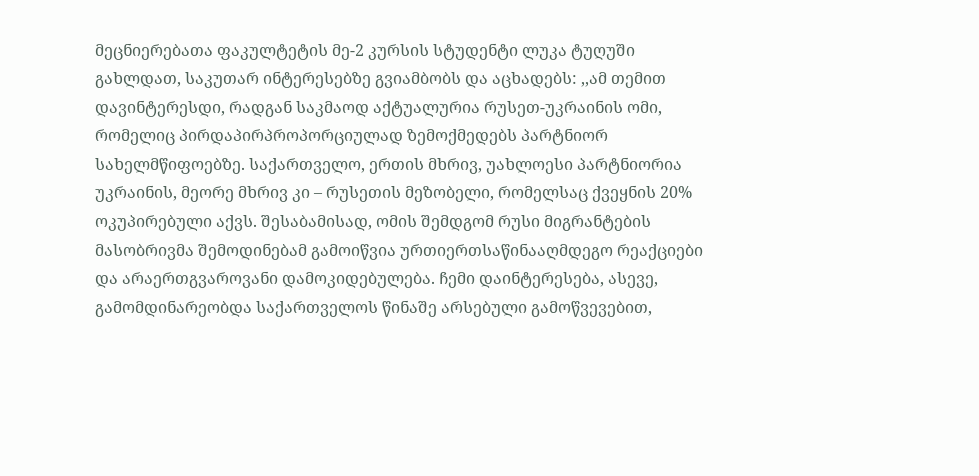მეცნიერებათა ფაკულტეტის მე-2 კურსის სტუდენტი ლუკა ტუღუში გახლდათ, საკუთარ ინტერესებზე გვიამბობს და აცხადებს: ,,ამ თემით დავინტერესდი, რადგან საკმაოდ აქტუალურია რუსეთ-უკრაინის ომი, რომელიც პირდაპირპროპორციულად ზემოქმედებს პარტნიორ სახელმწიფოებზე. საქართველო, ერთის მხრივ, უახლოესი პარტნიორია უკრაინის, მეორე მხრივ კი – რუსეთის მეზობელი, რომელსაც ქვეყნის 20% ოკუპირებული აქვს. შესაბამისად, ომის შემდგომ რუსი მიგრანტების მასობრივმა შემოდინებამ გამოიწვია ურთიერთსაწინააღმდეგო რეაქციები და არაერთგვაროვანი დამოკიდებულება. ჩემი დაინტერესება, ასევე, გამომდინარეობდა საქართველოს წინაშე არსებული გამოწვევებით,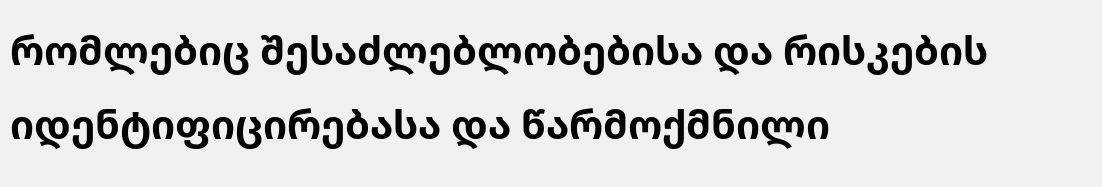რომლებიც შესაძლებლობებისა და რისკების იდენტიფიცირებასა და წარმოქმნილი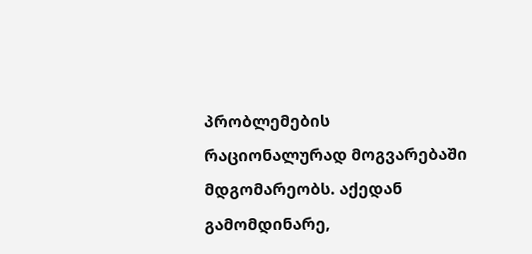პრობლემების რაციონალურად მოგვარებაში მდგომარეობს. აქედან გამომდინარე,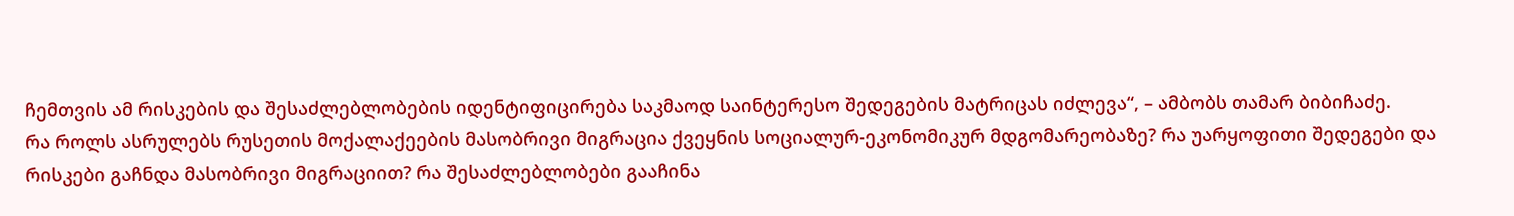ჩემთვის ამ რისკების და შესაძლებლობების იდენტიფიცირება საკმაოდ საინტერესო შედეგების მატრიცას იძლევა“, – ამბობს თამარ ბიბიჩაძე.
რა როლს ასრულებს რუსეთის მოქალაქეების მასობრივი მიგრაცია ქვეყნის სოციალურ-ეკონომიკურ მდგომარეობაზე? რა უარყოფითი შედეგები და რისკები გაჩნდა მასობრივი მიგრაციით? რა შესაძლებლობები გააჩინა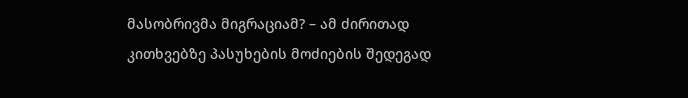მასობრივმა მიგრაციამ? – ამ ძირითად კითხვებზე პასუხების მოძიების შედეგად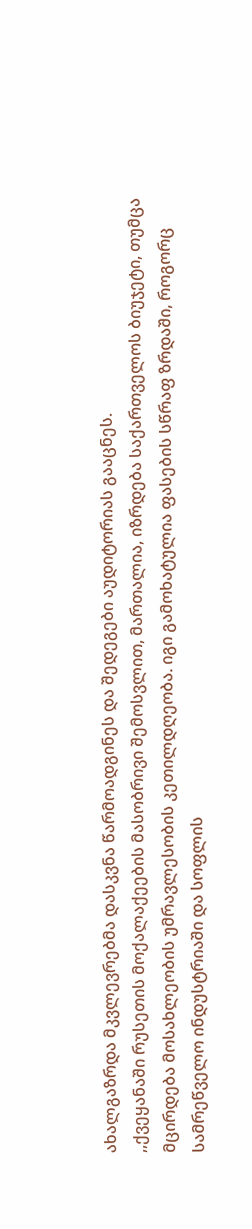ახალგაზრდა მკვლევრებმა დასკვნა წარმოადგინეს და შედეგები აუდიტორიას გააცნეს.
,,ქვეყანაში რუსეთის მოქალაქეების მასობრივი შემოსვლით, მართალია, იზრდება საქართველოს ბიუჯეტი, თუმცა მცირდება მოსახლეობის უმრავლესობის კეთილდღეობა. იგი გამოხატულია ფასების სწრაფ ზრდაში, როგორც სამრეწველო ინდუსტრიაში და სოფლის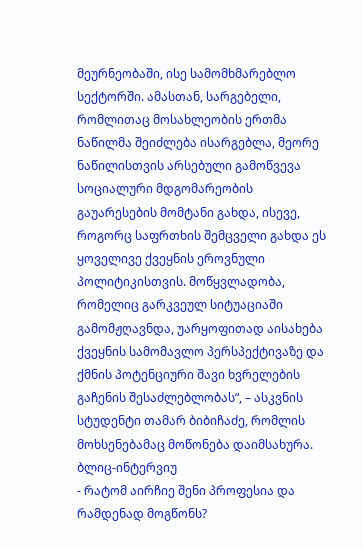მეურნეობაში, ისე სამომხმარებლო სექტორში. ამასთან, სარგებელი, რომლითაც მოსახლეობის ერთმა ნაწილმა შეიძლება ისარგებლა, მეორე ნაწილისთვის არსებული გამოწვევა სოციალური მდგომარეობის გაუარესების მომტანი გახდა, ისევე, როგორც საფრთხის შემცველი გახდა ეს ყოველივე ქვეყნის ეროვნული პოლიტიკისთვის. მოწყვლადობა, რომელიც გარკვეულ სიტუაციაში გამომჟღავნდა, უარყოფითად აისახება ქვეყნის სამომავლო პერსპექტივაზე და ქმნის პოტენციური შავი ხვრელების გაჩენის შესაძლებლობას“, – ასკვნის სტუდენტი თამარ ბიბიჩაძე, რომლის მოხსენებამაც მოწონება დაიმსახურა.
ბლიც-ინტერვიუ
- რატომ აირჩიე შენი პროფესია და რამდენად მოგწონს?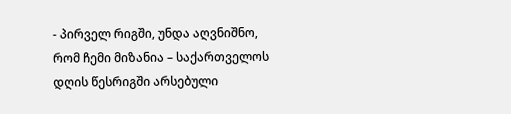- პირველ რიგში, უნდა აღვნიშნო, რომ ჩემი მიზანია – საქართველოს დღის წესრიგში არსებული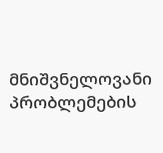მნიშვნელოვანი პრობლემების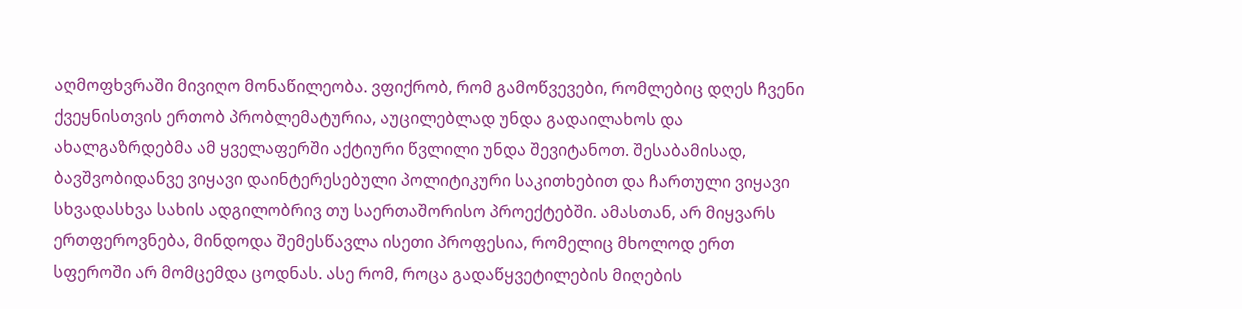აღმოფხვრაში მივიღო მონაწილეობა. ვფიქრობ, რომ გამოწვევები, რომლებიც დღეს ჩვენი ქვეყნისთვის ერთობ პრობლემატურია, აუცილებლად უნდა გადაილახოს და ახალგაზრდებმა ამ ყველაფერში აქტიური წვლილი უნდა შევიტანოთ. შესაბამისად, ბავშვობიდანვე ვიყავი დაინტერესებული პოლიტიკური საკითხებით და ჩართული ვიყავი სხვადასხვა სახის ადგილობრივ თუ საერთაშორისო პროექტებში. ამასთან, არ მიყვარს ერთფეროვნება, მინდოდა შემესწავლა ისეთი პროფესია, რომელიც მხოლოდ ერთ სფეროში არ მომცემდა ცოდნას. ასე რომ, როცა გადაწყვეტილების მიღების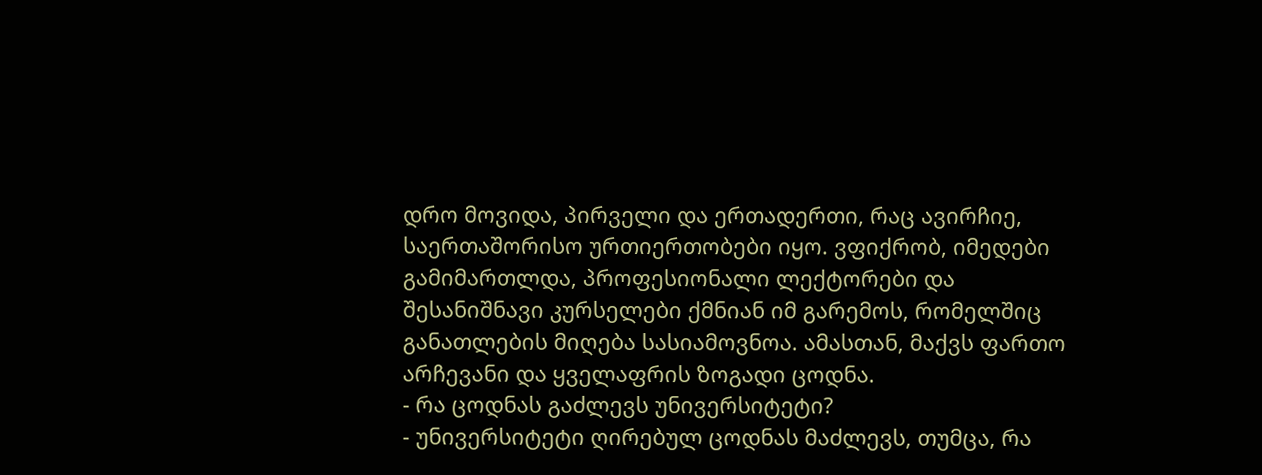დრო მოვიდა, პირველი და ერთადერთი, რაც ავირჩიე, საერთაშორისო ურთიერთობები იყო. ვფიქრობ, იმედები გამიმართლდა, პროფესიონალი ლექტორები და შესანიშნავი კურსელები ქმნიან იმ გარემოს, რომელშიც განათლების მიღება სასიამოვნოა. ამასთან, მაქვს ფართო არჩევანი და ყველაფრის ზოგადი ცოდნა.
- რა ცოდნას გაძლევს უნივერსიტეტი?
- უნივერსიტეტი ღირებულ ცოდნას მაძლევს, თუმცა, რა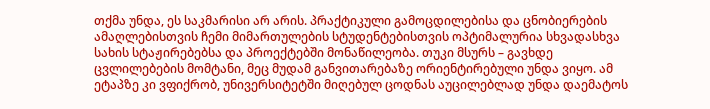თქმა უნდა, ეს საკმარისი არ არის. პრაქტიკული გამოცდილებისა და ცნობიერების ამაღლებისთვის ჩემი მიმართულების სტუდენტებისთვის ოპტიმალურია სხვადასხვა სახის სტაჟირებებსა და პროექტებში მონაწილეობა. თუკი მსურს – გავხდე ცვლილებების მომტანი, მეც მუდამ განვითარებაზე ორიენტირებული უნდა ვიყო. ამ ეტაპზე კი ვფიქრობ, უნივერსიტეტში მიღებულ ცოდნას აუცილებლად უნდა დაემატოს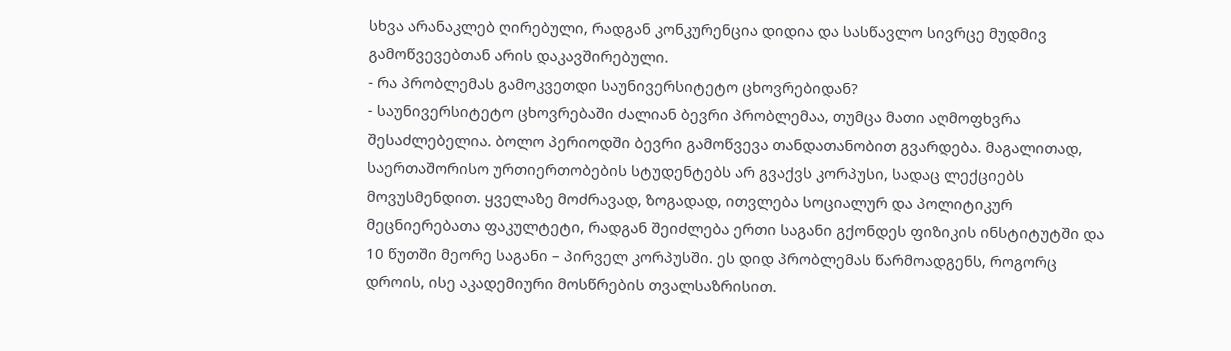სხვა არანაკლებ ღირებული, რადგან კონკურენცია დიდია და სასწავლო სივრცე მუდმივ გამოწვევებთან არის დაკავშირებული.
- რა პრობლემას გამოკვეთდი საუნივერსიტეტო ცხოვრებიდან?
- საუნივერსიტეტო ცხოვრებაში ძალიან ბევრი პრობლემაა, თუმცა მათი აღმოფხვრა შესაძლებელია. ბოლო პერიოდში ბევრი გამოწვევა თანდათანობით გვარდება. მაგალითად, საერთაშორისო ურთიერთობების სტუდენტებს არ გვაქვს კორპუსი, სადაც ლექციებს მოვუსმენდით. ყველაზე მოძრავად, ზოგადად, ითვლება სოციალურ და პოლიტიკურ მეცნიერებათა ფაკულტეტი, რადგან შეიძლება ერთი საგანი გქონდეს ფიზიკის ინსტიტუტში და 10 წუთში მეორე საგანი – პირველ კორპუსში. ეს დიდ პრობლემას წარმოადგენს, როგორც დროის, ისე აკადემიური მოსწრების თვალსაზრისით.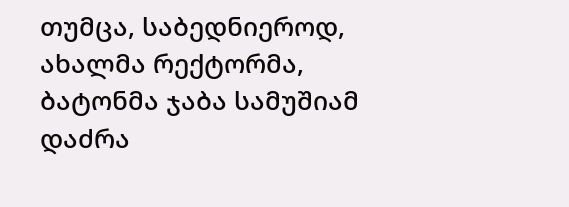თუმცა, საბედნიეროდ, ახალმა რექტორმა, ბატონმა ჯაბა სამუშიამ დაძრა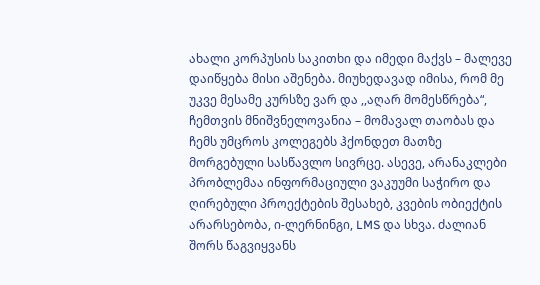ახალი კორპუსის საკითხი და იმედი მაქვს – მალევე დაიწყება მისი აშენება. მიუხედავად იმისა, რომ მე უკვე მესამე კურსზე ვარ და ,,აღარ მომესწრება“, ჩემთვის მნიშვნელოვანია – მომავალ თაობას და ჩემს უმცროს კოლეგებს ჰქონდეთ მათზე მორგებული სასწავლო სივრცე. ასევე, არანაკლები პრობლემაა ინფორმაციული ვაკუუმი საჭირო და ღირებული პროექტების შესახებ, კვების ობიექტის არარსებობა, ი-ლერნინგი, LMS და სხვა. ძალიან შორს წაგვიყვანს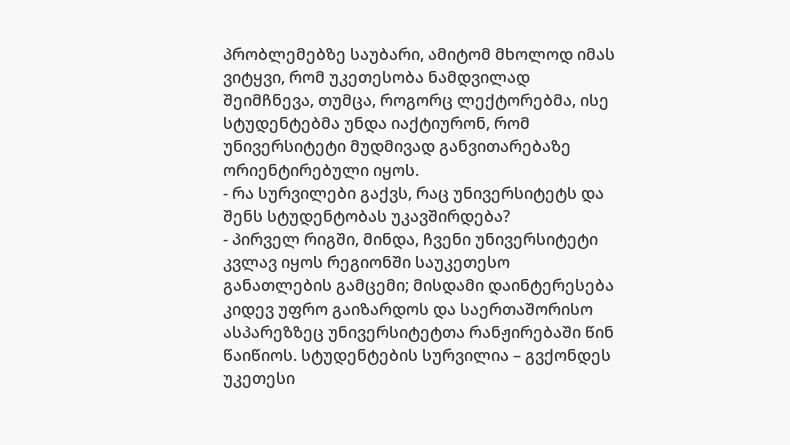პრობლემებზე საუბარი, ამიტომ მხოლოდ იმას ვიტყვი, რომ უკეთესობა ნამდვილად შეიმჩნევა, თუმცა, როგორც ლექტორებმა, ისე სტუდენტებმა უნდა იაქტიურონ, რომ უნივერსიტეტი მუდმივად განვითარებაზე ორიენტირებული იყოს.
- რა სურვილები გაქვს, რაც უნივერსიტეტს და შენს სტუდენტობას უკავშირდება?
- პირველ რიგში, მინდა, ჩვენი უნივერსიტეტი კვლავ იყოს რეგიონში საუკეთესო განათლების გამცემი; მისდამი დაინტერესება კიდევ უფრო გაიზარდოს და საერთაშორისო ასპარეზზეც უნივერსიტეტთა რანჟირებაში წინ წაიწიოს. სტუდენტების სურვილია – გვქონდეს უკეთესი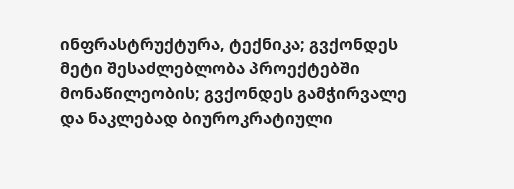ინფრასტრუქტურა, ტექნიკა; გვქონდეს მეტი შესაძლებლობა პროექტებში მონაწილეობის; გვქონდეს გამჭირვალე და ნაკლებად ბიუროკრატიული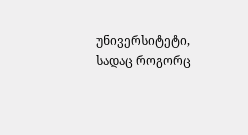უნივერსიტეტი, სადაც როგორც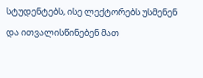სტუდენტებს, ისე ლექტორებს უსმენენ და ითვალისწინებენ მათ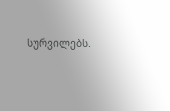სურვილებს.